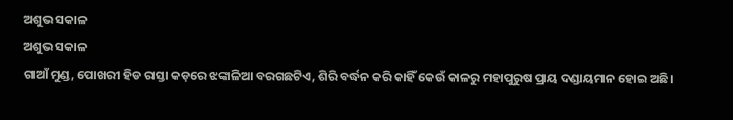ଅଶୁଭ ସକାଳ
ଅଶୁଭ ସକାଳ
ଗାଆଁ ମୁଣ୍ଡ, ପୋଖରୀ ହିଡ ରାସ୍ତା କଡ଼ରେ ଝଙ୍କାଳିଆ ବରଗଛଟିଏ, ଶିରି ବର୍ଦ୍ଧନ କରି କାହିଁ କେଉଁ କାଳରୁ ମହାପୁରୁଷ ପ୍ରାୟ ଦଣ୍ଡାୟମାନ ହୋଇ ଅଛି।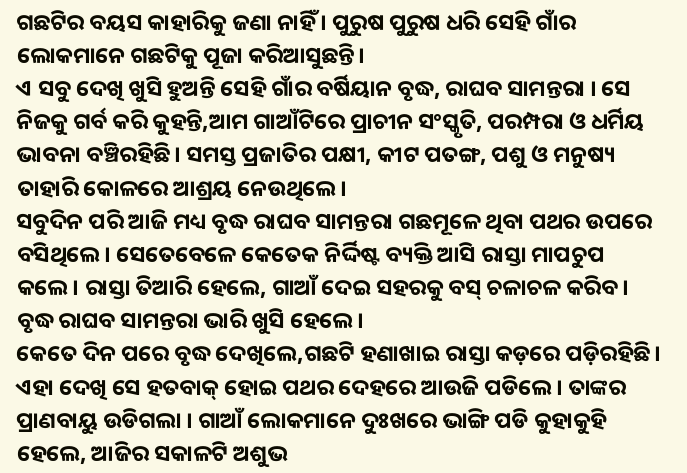ଗଛଟିର ବୟସ କାହାରିକୁ ଜଣା ନାହିଁ । ପୁରୁଷ ପୁରୁଷ ଧରି ସେହି ଗାଁର ଲୋକମାନେ ଗଛଟିକୁ ପୂଜା କରିଆସୁଛନ୍ତି।
ଏ ସବୁ ଦେଖି ଖୁସି ହୁଅନ୍ତି ସେହି ଗାଁର ବର୍ଷିୟାନ ବୃଦ୍ଧ, ରାଘବ ସାମନ୍ତରା । ସେ ନିଜକୁ ଗର୍ବ କରି କୁହନ୍ତି,ଆମ ଗାଆଁଟିରେ ପ୍ରାଚୀନ ସଂସ୍କୃତି, ପରମ୍ପରା ଓ ଧର୍ମିୟ ଭାବନା ବଞ୍ଚିରହିଛି। ସମସ୍ତ ପ୍ରଜାତିର ପକ୍ଷୀ, କୀଟ ପତଙ୍ଗ, ପଶୁ ଓ ମନୁଷ୍ୟ ତାହାରି କୋଳରେ ଆଶ୍ରୟ ନେଉଥିଲେ।
ସବୁଦିନ ପରି ଆଜି ମଧ୍ୟ ବୃଦ୍ଧ ରାଘବ ସାମନ୍ତରା ଗଛମୂଳେ ଥିବା ପଥର ଉପରେ ବସିଥିଲେ। ସେତେବେଳେ କେତେକ ନିର୍ଦ୍ଦିଷ୍ଟ ବ୍ୟକ୍ତି ଆସି ରାସ୍ତା ମାପଚୁପ କଲେ। ରାସ୍ତା ତିଆରି ହେଲେ, ଗାଆଁ ଦେଇ ସହରକୁ ବସ୍ ଚଳାଚଳ କରିବ। ବୃଦ୍ଧ ରାଘବ ସାମନ୍ତରା ଭାରି ଖୁସି ହେଲେ।
କେତେ ଦିନ ପରେ ବୃଦ୍ଧ ଦେଖିଲେ,ଗଛଟି ହଣାଖାଇ ରାସ୍ତା କଡ଼ରେ ପଡ଼ିରହିଛି। ଏହା ଦେଖି ସେ ହତବାକ୍ ହୋଇ ପଥର ଦେହରେ ଆଉଜି ପଡିଲେ। ତାଙ୍କର ପ୍ରାଣବାୟୁ ଉଡିଗଲା । ଗାଆଁ ଲୋକମାନେ ଦୁଃଖରେ ଭାଙ୍ଗି ପଡି କୁହାକୁହି ହେଲେ, ଆଜିର ସକାଳଟି ଅଶୁଭ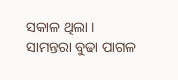ସକାଳ ଥିଲା । ସାମନ୍ତରା ବୁଢା ପାଗଳ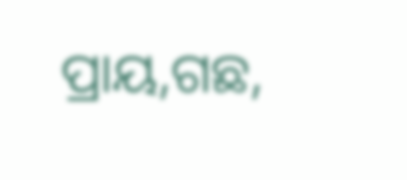ପ୍ରାୟ,ଗଛ,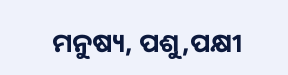ମନୁଷ୍ୟ, ପଶୁ,ପକ୍ଷୀ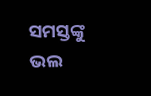ସମସ୍ତଙ୍କୁ ଭଲ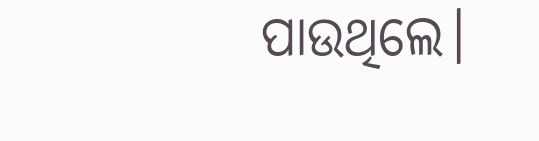ପାଉଥିଲେ।